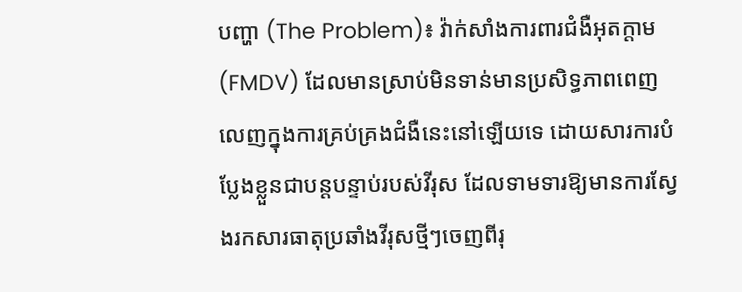បញ្ហា (The Problem)៖ វ៉ាក់សាំងការពារជំងឺអុតក្តាម (FMDV) ដែលមានស្រាប់មិនទាន់មានប្រសិទ្ធភាពពេញលេញក្នុងការគ្រប់គ្រងជំងឺនេះនៅឡើយទេ ដោយសារការបំប្លែងខ្លួនជាបន្តបន្ទាប់របស់វីរុស ដែលទាមទារឱ្យមានការស្វែងរកសារធាតុប្រឆាំងវីរុសថ្មីៗចេញពីរុ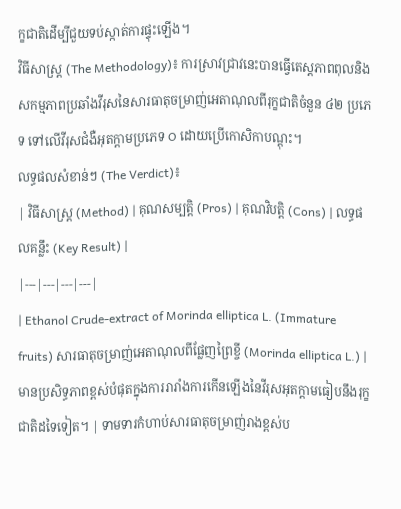ក្ខជាតិដើម្បីជួយទប់ស្កាត់ការផ្ទុះឡើង។
វិធីសាស្ត្រ (The Methodology)៖ ការស្រាវជ្រាវនេះបានធ្វើតេស្តភាពពុលនិងសកម្មភាពប្រឆាំងវីរុសនៃសារធាតុចម្រាញ់អេតាណុលពីរុក្ខជាតិចំនួន ៤២ ប្រភេទ ទៅលើវីរុសជំងឺអុតក្តាមប្រភេទ O ដោយប្រើកោសិកាបណ្តុះ។
លទ្ធផលសំខាន់ៗ (The Verdict)៖
| វិធីសាស្ត្រ (Method) | គុណសម្បត្តិ (Pros) | គុណវិបត្តិ (Cons) | លទ្ធផលគន្លឹះ (Key Result) |
|---|---|---|---|
| Ethanol Crude-extract of Morinda elliptica L. (Immature fruits) សារធាតុចម្រាញ់អេតាណុលពីផ្លែញព្រៃខ្ចី (Morinda elliptica L.) |
មានប្រសិទ្ធភាពខ្ពស់បំផុតក្នុងការរារាំងការកើនឡើងនៃវីរុសអុតក្តាមធៀបនឹងរុក្ខជាតិដទៃទៀត។ | ទាមទារកំហាប់សារធាតុចម្រាញ់រាងខ្ពស់ប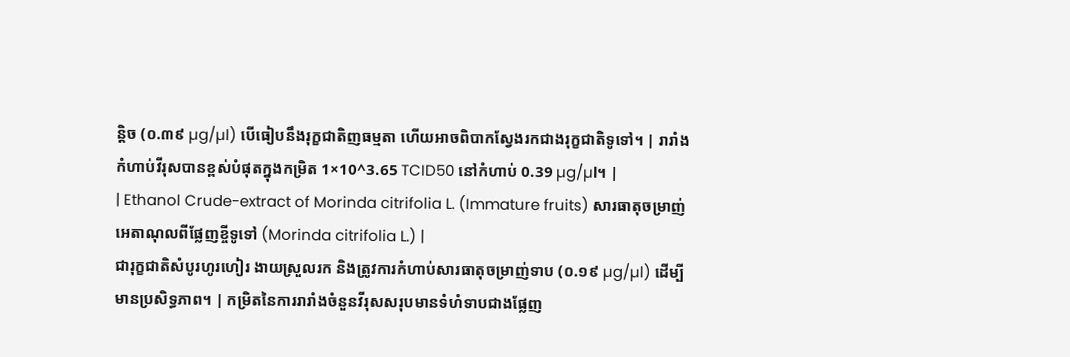ន្តិច (០.៣៩ µg/µl) បើធៀបនឹងរុក្ខជាតិញធម្មតា ហើយអាចពិបាកស្វែងរកជាងរុក្ខជាតិទូទៅ។ | រារាំងកំហាប់វីរុសបានខ្ពស់បំផុតក្នុងកម្រិត 1×10^3.65 TCID50 នៅកំហាប់ 0.39 µg/µl។ |
| Ethanol Crude-extract of Morinda citrifolia L. (Immature fruits) សារធាតុចម្រាញ់អេតាណុលពីផ្លែញខ្ចីទូទៅ (Morinda citrifolia L.) |
ជារុក្ខជាតិសំបូរហូរហៀរ ងាយស្រួលរក និងត្រូវការកំហាប់សារធាតុចម្រាញ់ទាប (០.១៩ µg/µl) ដើម្បីមានប្រសិទ្ធភាព។ | កម្រិតនៃការរារាំងចំនួនវីរុសសរុបមានទំហំទាបជាងផ្លែញ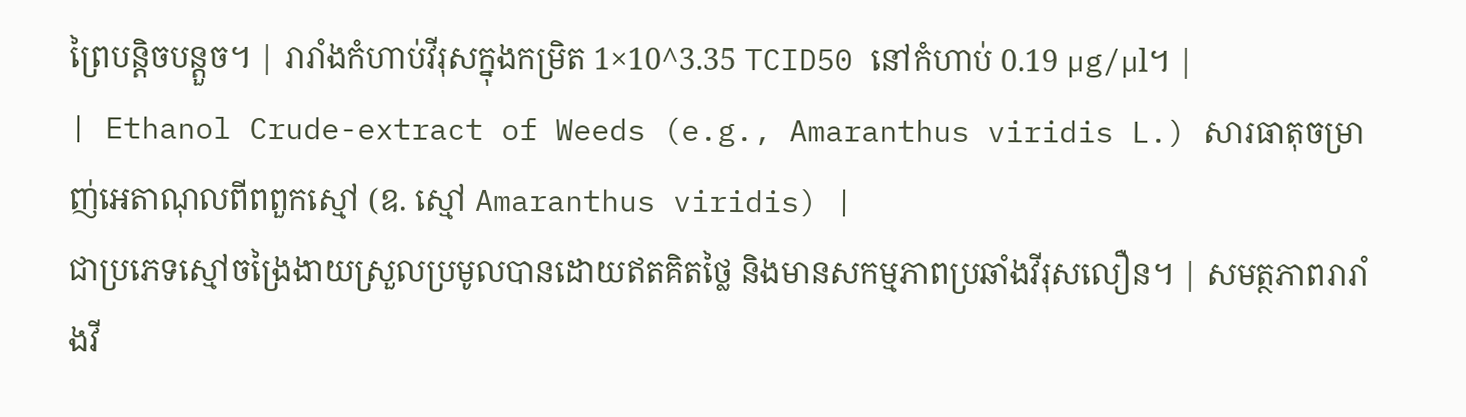ព្រៃបន្តិចបន្តួច។ | រារាំងកំហាប់វីរុសក្នុងកម្រិត 1×10^3.35 TCID50 នៅកំហាប់ 0.19 µg/µl។ |
| Ethanol Crude-extract of Weeds (e.g., Amaranthus viridis L.) សារធាតុចម្រាញ់អេតាណុលពីពពួកស្មៅ (ឧ. ស្មៅ Amaranthus viridis) |
ជាប្រភេទស្មៅចង្រៃងាយស្រួលប្រមូលបានដោយឥតគិតថ្លៃ និងមានសកម្មភាពប្រឆាំងវីរុសលឿន។ | សមត្ថភាពរារាំងវី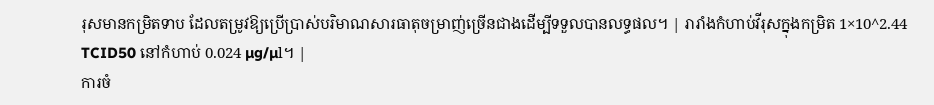រុសមានកម្រិតទាប ដែលតម្រូវឱ្យប្រើប្រាស់បរិមាណសារធាតុចម្រាញ់ច្រើនជាងដើម្បីទទួលបានលទ្ធផល។ | រារាំងកំហាប់វីរុសក្នុងកម្រិត 1×10^2.44 TCID50 នៅកំហាប់ 0.024 µg/µl។ |
ការចំ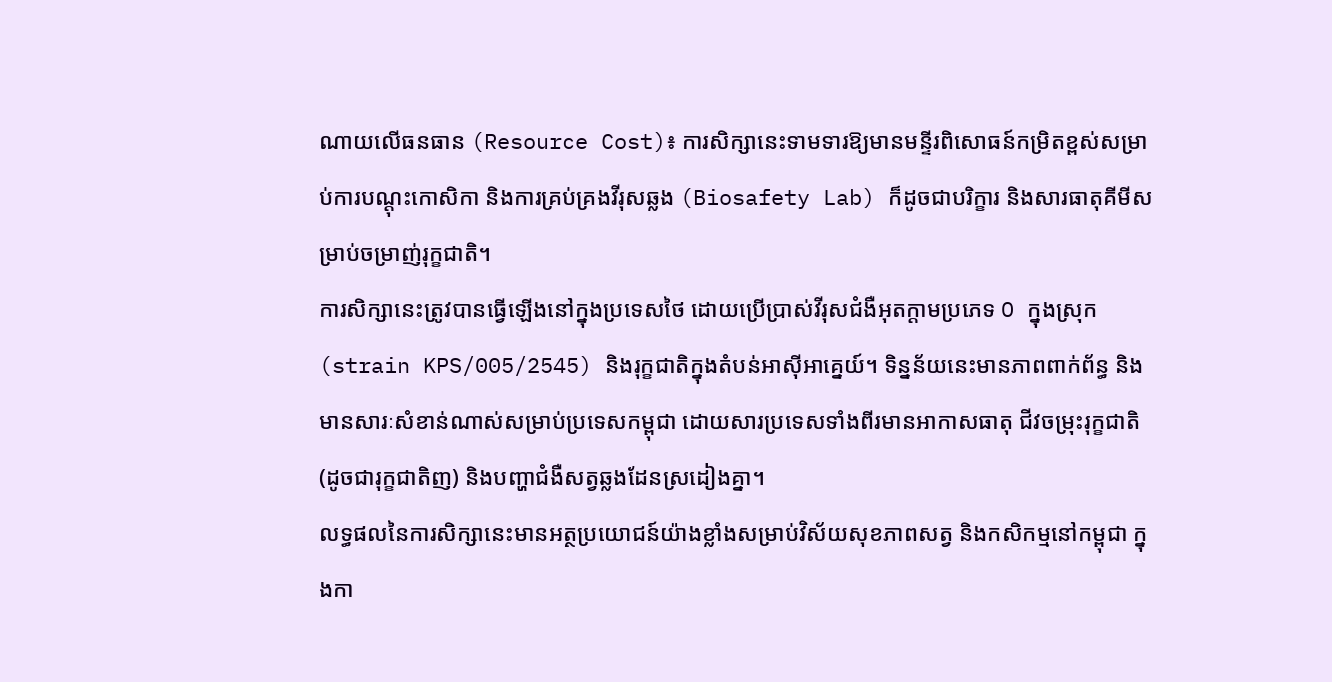ណាយលើធនធាន (Resource Cost)៖ ការសិក្សានេះទាមទារឱ្យមានមន្ទីរពិសោធន៍កម្រិតខ្ពស់សម្រាប់ការបណ្តុះកោសិកា និងការគ្រប់គ្រងវីរុសឆ្លង (Biosafety Lab) ក៏ដូចជាបរិក្ខារ និងសារធាតុគីមីសម្រាប់ចម្រាញ់រុក្ខជាតិ។
ការសិក្សានេះត្រូវបានធ្វើឡើងនៅក្នុងប្រទេសថៃ ដោយប្រើប្រាស់វីរុសជំងឺអុតក្តាមប្រភេទ O ក្នុងស្រុក (strain KPS/005/2545) និងរុក្ខជាតិក្នុងតំបន់អាស៊ីអាគ្នេយ៍។ ទិន្នន័យនេះមានភាពពាក់ព័ន្ធ និងមានសារៈសំខាន់ណាស់សម្រាប់ប្រទេសកម្ពុជា ដោយសារប្រទេសទាំងពីរមានអាកាសធាតុ ជីវចម្រុះរុក្ខជាតិ (ដូចជារុក្ខជាតិញ) និងបញ្ហាជំងឺសត្វឆ្លងដែនស្រដៀងគ្នា។
លទ្ធផលនៃការសិក្សានេះមានអត្ថប្រយោជន៍យ៉ាងខ្លាំងសម្រាប់វិស័យសុខភាពសត្វ និងកសិកម្មនៅកម្ពុជា ក្នុងកា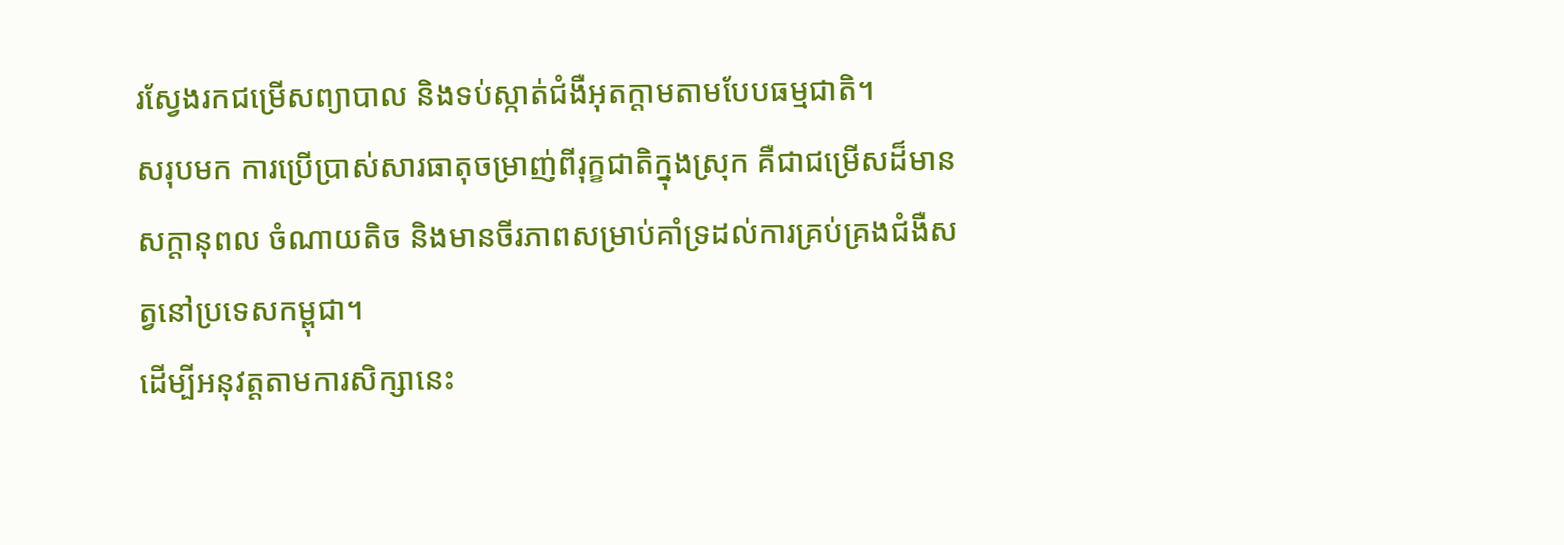រស្វែងរកជម្រើសព្យាបាល និងទប់ស្កាត់ជំងឺអុតក្តាមតាមបែបធម្មជាតិ។
សរុបមក ការប្រើប្រាស់សារធាតុចម្រាញ់ពីរុក្ខជាតិក្នុងស្រុក គឺជាជម្រើសដ៏មានសក្តានុពល ចំណាយតិច និងមានចីរភាពសម្រាប់គាំទ្រដល់ការគ្រប់គ្រងជំងឺសត្វនៅប្រទេសកម្ពុជា។
ដើម្បីអនុវត្តតាមការសិក្សានេះ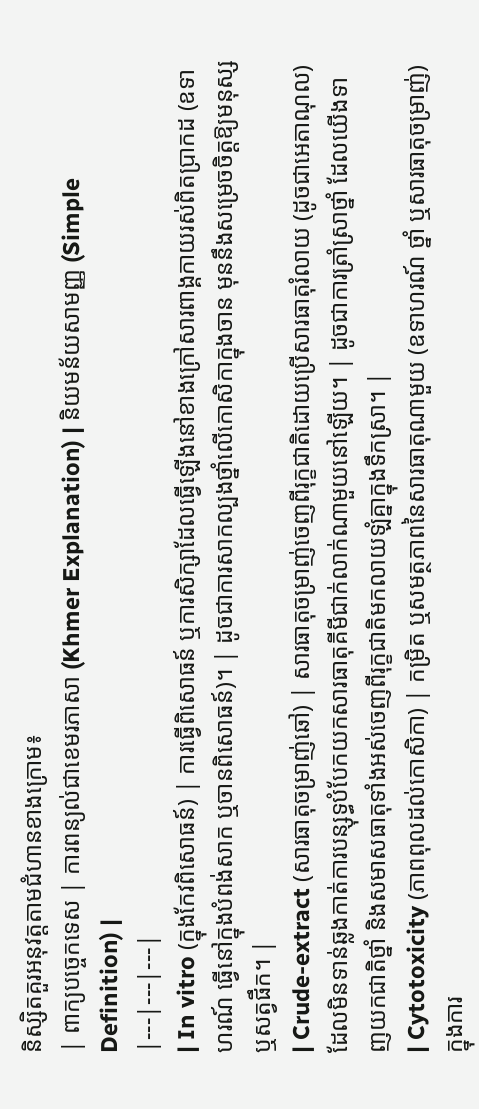និស្សិតគួរអនុវត្តតាមជំហានខាងក្រោម៖
| ពាក្យបច្ចេកទេស | ការពន្យល់ជាខេមរភាសា (Khmer Explanation) | និយមន័យសាមញ្ញ (Simple Definition) |
|---|---|---|
| In vitro (ក្នុងកែវពិសោធន៍) | ការធ្វើពិសោធន៍ ឬការសិក្សាដែលធ្វើឡើងនៅខាងក្រៅសារពាង្គកាយរស់ពិតប្រាកដ (ឧទាហរណ៍ ធ្វើនៅក្នុងបំពង់សាក ឬចានពិសោធន៍)។ | ដូចជាការសាកល្បងថ្នាំលើកោសិកាក្នុងចាន មុននឹងសម្រេចចិត្តឱ្យមនុស្ស ឬសត្វផឹក។ |
| Crude-extract (សារធាតុចម្រាញ់ឆៅ) | សារធាតុចម្រាញ់ចេញពីរុក្ខជាតិដោយប្រើសារធាតុរំលាយ (ដូចជាអេតាណុល) ដែលមិនទាន់ឆ្លងកាត់ការបន្សុទ្ធបំបែកយកសារធាតុគីមីជាក់លាក់ណាមួយនៅឡើយ។ | ដូចជាការត្រាំស្រាថ្នាំ ដែលយើងទាញយកជាតិថ្នាំ និងសមាសធាតុទាំងអស់ចេញពីរុក្ខជាតិមកលាយឡំគ្នាក្នុងទឹកស្រា។ |
| Cytotoxicity (ភាពពុលដល់កោសិកា) | កម្រិត ឬសមត្ថភាពនៃសារធាតុណាមួយ (ឧទាហរណ៍ ថ្នាំ ឬសារធាតុចម្រាញ់) ក្នុងការ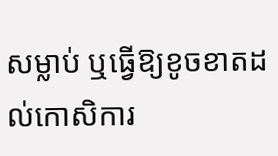សម្លាប់ ឬធ្វើឱ្យខូចខាតដល់កោសិការ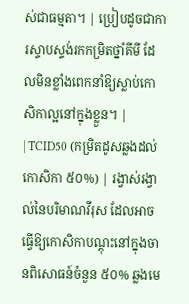ស់ជាធម្មតា។ | ប្រៀបដូចជាការស្ទាបស្ទង់រកកម្រិតថ្នាំគីមី ដែលមិនខ្លាំងពេកនាំឱ្យស្លាប់កោសិកាល្អនៅក្នុងខ្លួន។ |
| TCID50 (កម្រិតដូសឆ្លងដល់កោសិកា ៥០%) | រង្វាស់រង្វាល់នៃបរិមាណវីរុស ដែលអាចធ្វើឱ្យកោសិកាបណ្តុះនៅក្នុងចានពិសោធន៍ចំនួន ៥០% ឆ្លងមេ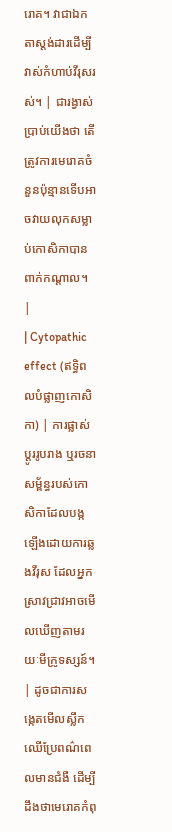រោគ។ វាជាឯកតាស្តង់ដារដើម្បីវាស់កំហាប់វីរុសរស់។ | ជារង្វាស់ប្រាប់យើងថា តើត្រូវការមេរោគចំនួនប៉ុន្មានទើបអាចវាយលុកសម្លាប់កោសិកាបានពាក់កណ្តាល។ |
| Cytopathic effect (ឥទ្ធិពលបំផ្លាញកោសិកា) | ការផ្លាស់ប្តូររូបរាង ឬរចនាសម្ព័ន្ធរបស់កោសិកាដែលបង្កឡើងដោយការឆ្លងវីរុស ដែលអ្នកស្រាវជ្រាវអាចមើលឃើញតាមរយៈមីក្រូទស្សន៍។ | ដូចជាការសង្កេតមើលស្លឹកឈើប្រែពណ៌ពេលមានជំងឺ ដើម្បីដឹងថាមេរោគកំពុ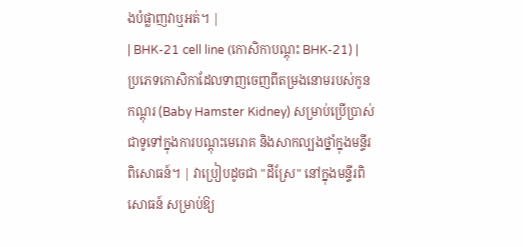ងបំផ្លាញវាឬអត់។ |
| BHK-21 cell line (កោសិកាបណ្តុះ BHK-21) | ប្រភេទកោសិកាដែលទាញចេញពីតម្រងនោមរបស់កូនកណ្តុរ (Baby Hamster Kidney) សម្រាប់ប្រើប្រាស់ជាទូទៅក្នុងការបណ្តុះមេរោគ និងសាកល្បងថ្នាំក្នុងមន្ទីរពិសោធន៍។ | វាប្រៀបដូចជា "ដីស្រែ" នៅក្នុងមន្ទីរពិសោធន៍ សម្រាប់ឱ្យ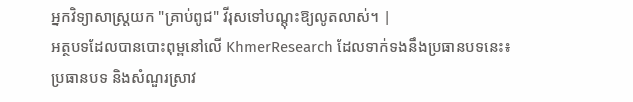អ្នកវិទ្យាសាស្ត្រយក "គ្រាប់ពូជ" វីរុសទៅបណ្តុះឱ្យលូតលាស់។ |
អត្ថបទដែលបានបោះពុម្ពនៅលើ KhmerResearch ដែលទាក់ទងនឹងប្រធានបទនេះ៖
ប្រធានបទ និងសំណួរស្រាវ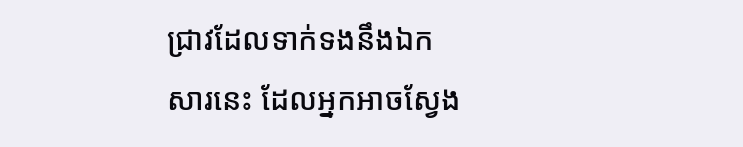ជ្រាវដែលទាក់ទងនឹងឯកសារនេះ ដែលអ្នកអាចស្វែង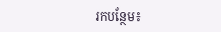រកបន្ថែម៖